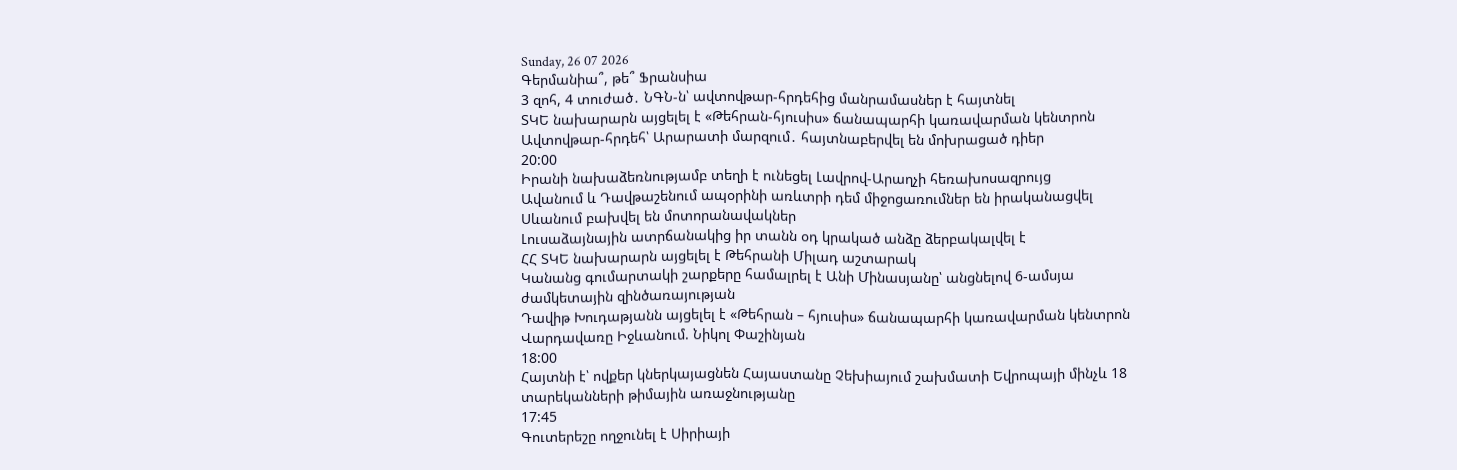Sunday, 26 07 2026
Գերմանիա՞, թե՞ Ֆրանսիա
3 զոհ, 4 տուժած․ ՆԳՆ-ն՝ ավտովթար-հրդեհից մանրամասներ է հայտնել
ՏԿԵ նախարարն այցելել է «Թեհրան-հյուսիս» ճանապարհի կառավարման կենտրոն
Ավտովթար-հրդեհ՝ Արարատի մարզում․ հայտնաբերվել են մոխրացած դիեր
20:00
Իրանի նախաձեռնությամբ տեղի է ունեցել Լավրով-Արաղչի հեռախոսազրույց
Ավանում և Դավթաշենում ապօրինի առևտրի դեմ միջոցառումներ են իրականացվել
Սևանում բախվել են մոտորանավակներ
Լուսաձայնային ատրճանակից իր տանն օդ կրակած անձը ձերբակալվել է
ՀՀ ՏԿԵ նախարարն այցելել է Թեհրանի Միլադ աշտարակ
Կանանց գումարտակի շարքերը համալրել է Անի Մինասյանը՝ անցնելով 6-ամսյա ժամկետային զինծառայության
Դավիթ Խուդաթյանն այցելել է «Թեհրան – հյուսիս» ճանապարհի կառավարման կենտրոն
Վարդավառը Իջևանում. Նիկոլ Փաշինյան
18:00
Հայտնի է՝ ովքեր կներկայացնեն Հայաստանը Չեխիայում շախմատի Եվրոպայի մինչև 18 տարեկանների թիմային առաջնությանը
17:45
Գուտերեշը ողջունել է Սիրիայի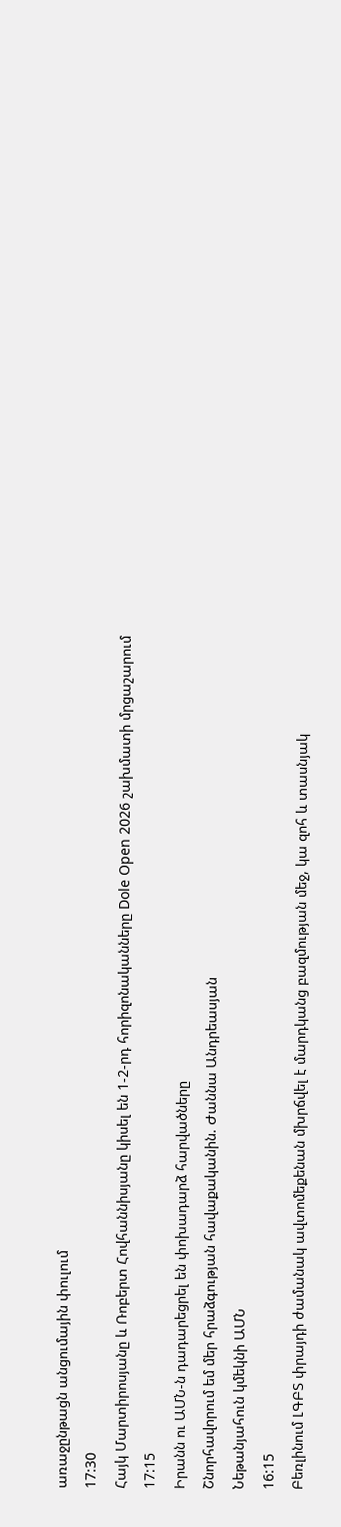առաջընթացն անցումային փուլում
17:30
Հայկ Մարտիրոսյանը և Ռոբերտ Հովհաննիսյանը կիսել են 1-2-րդ հորիզոնականները Dole Open 2026 շախմատի մրցաշարում
17:15
Իրանն ու ԱՄՆ-ն դադարեցրել են փոխադարձ հարվածները
Շնորհավորում եմ մեր հրաձգության հավաքականին. Ժաննա Անդրեասյան
Նեթանյահուն կմեկնի ԱՄՆ
16:15
Բեռլինում ԼԳԲՏ փրայդի ժամանակ ավտոմեքենան մխրճվել է մարդկանց բազմության մեջ, կա զոհ և տասնյակ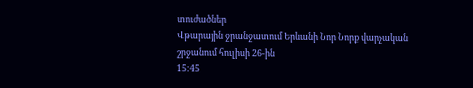տուժածներ
Վթարային ջրանջատում Երևանի Նոր Նորք վարչական շրջանում հուլիսի 26-ին
15:45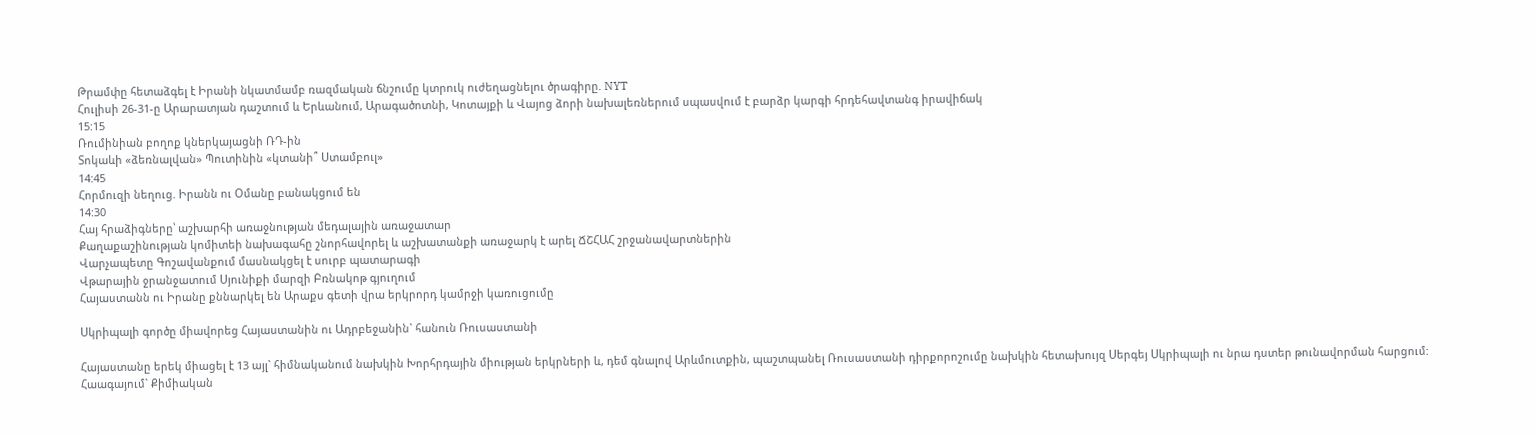Թրամփը հետաձգել է Իրանի նկատմամբ ռազմական ճնշումը կտրուկ ուժեղացնելու ծրագիրը. NYT
Հուլիսի 26-31-ը Արարատյան դաշտում և Երևանում, Արագածոտնի, Կոտայքի և Վայոց ձորի նախալեռներում սպասվում է բարձր կարգի հրդեհավտանգ իրավիճակ
15:15
Ռումինիան բողոք կներկայացնի ՌԴ-ին
Տոկաևի «ձեռնալվան» Պուտինին «կտանի՞ Ստամբուլ»
14:45
Հորմուզի նեղուց. Իրանն ու Օմանը բանակցում են
14:30
Հայ հրաձիգները՝ աշխարհի առաջնության մեդալային առաջատար
Քաղաքաշինության կոմիտեի նախագահը շնորհավորել և աշխատանքի առաջարկ է արել ՃՇՀԱՀ շրջանավարտներին
Վարչապետը Գոշավանքում մասնակցել է սուրբ պատարագի
Վթարային ջրանջատում Սյունիքի մարզի Բռնակոթ գյուղում
Հայաստանն ու Իրանը քննարկել են Արաքս գետի վրա երկրորդ կամրջի կառուցումը

Սկրիպալի գործը միավորեց Հայաստանին ու Ադրբեջանին` հանուն Ռուսաստանի

Հայաստանը երեկ միացել է 13 այլ` հիմնականում նախկին Խորհրդային միության երկրների և, դեմ գնալով Արևմուտքին, պաշտպանել Ռուսաստանի դիրքորոշումը նախկին հետախույզ Սերգեյ Սկրիպալի ու նրա դստեր թունավորման հարցում: Հաագայում` Քիմիական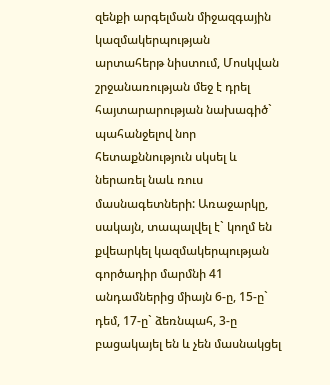զենքի արգելման միջազգային կազմակերպության արտահերթ նիստում, Մոսկվան շրջանառության մեջ է դրել հայտարարության նախագիծ` պահանջելով նոր հետաքննություն սկսել և ներառել նաև ռուս մասնագետների: Առաջարկը, սակայն, տապալվել է` կողմ են քվեարկել կազմակերպության գործադիր մարմնի 41 անդամներից միայն 6-ը, 15-ը` դեմ, 17-ը` ձեռնպահ, 3-ը բացակայել են և չեն մասնակցել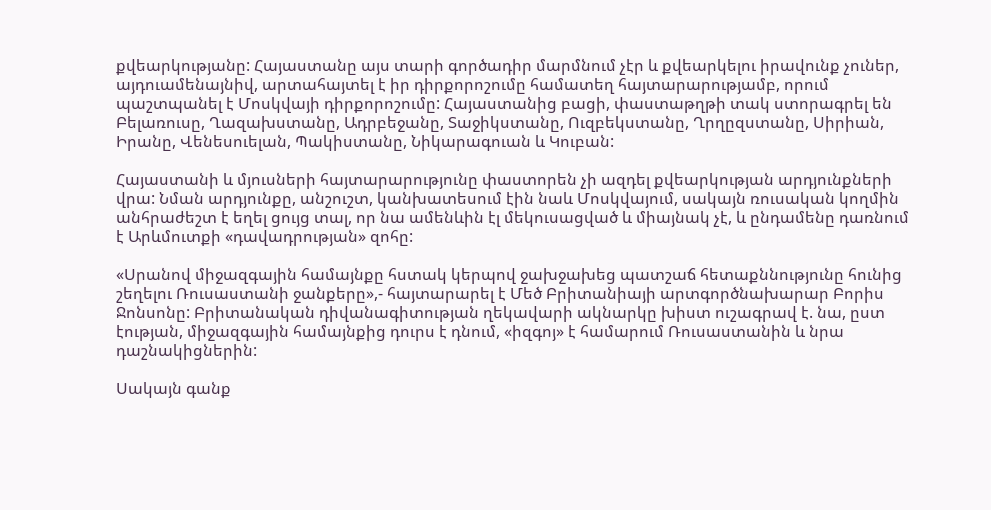քվեարկությանը: Հայաստանը այս տարի գործադիր մարմնում չէր և քվեարկելու իրավունք չուներ, այդուամենայնիվ, արտահայտել է իր դիրքորոշումը համատեղ հայտարարությամբ, որում պաշտպանել է Մոսկվայի դիրքորոշումը: Հայաստանից բացի, փաստաթղթի տակ ստորագրել են Բելառուսը, Ղազախստանը, Ադրբեջանը, Տաջիկստանը, Ուզբեկստանը, Ղրղըզստանը, Սիրիան, Իրանը, Վենեսուելան, Պակիստանը, Նիկարագուան և Կուբան:

Հայաստանի և մյուսների հայտարարությունը փաստորեն չի ազդել քվեարկության արդյունքների վրա: Նման արդյունքը, անշուշտ, կանխատեսում էին նաև Մոսկվայում, սակայն ռուսական կողմին անհրաժեշտ է եղել ցույց տալ, որ նա ամենևին էլ մեկուսացված և միայնակ չէ, և ընդամենը դառնում է Արևմուտքի «դավադրության» զոհը:

«Սրանով միջազգային համայնքը հստակ կերպով ջախջախեց պատշաճ հետաքննությունը հունից շեղելու Ռուսաստանի ջանքերը»,- հայտարարել է Մեծ Բրիտանիայի արտգործնախարար Բորիս Ջոնսոնը: Բրիտանական դիվանագիտության ղեկավարի ակնարկը խիստ ուշագրավ է. նա, ըստ էության, միջազգային համայնքից դուրս է դնում, «իզգոյ» է համարում Ռուսաստանին և նրա դաշնակիցներին:

Սակայն գանք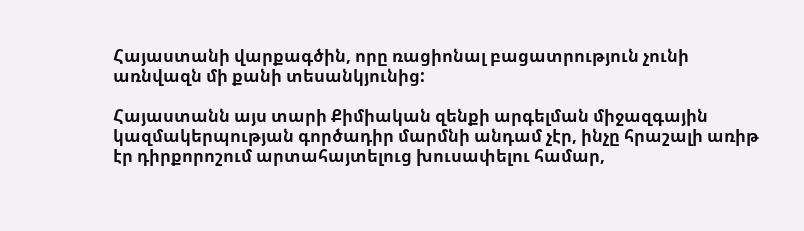Հայաստանի վարքագծին, որը ռացիոնալ բացատրություն չունի առնվազն մի քանի տեսանկյունից:

Հայաստանն այս տարի Քիմիական զենքի արգելման միջազգային կազմակերպության գործադիր մարմնի անդամ չէր, ինչը հրաշալի առիթ էր դիրքորոշում արտահայտելուց խուսափելու համար,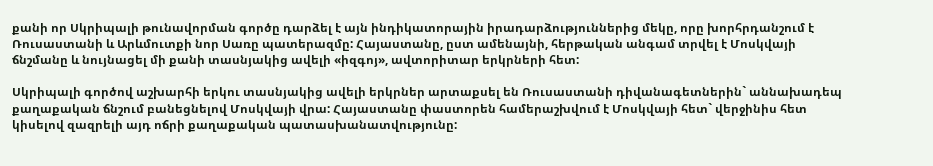քանի որ Սկրիպալի թունավորման գործը դարձել է այն ինդիկատորային իրադարձություններից մեկը, որը խորհրդանշում է Ռուսաստանի և Արևմուտքի նոր Սառը պատերազմը: Հայաստանը, ըստ ամենայնի, հերթական անգամ տրվել է Մոսկվայի ճնշմանը և նույնացել մի քանի տասնյակից ավելի «իզգոյ», ավտորիտար երկրների հետ:

Սկրիպալի գործով աշխարհի երկու տասնյակից ավելի երկրներ արտաքսել են Ռուսաստանի դիվանագետներին` աննախադեպ քաղաքական ճնշում բանեցնելով Մոսկվայի վրա: Հայաստանը փաստորեն համերաշխվում է Մոսկվայի հետ` վերջինիս հետ կիսելով զազրելի այդ ոճրի քաղաքական պատասխանատվությունը: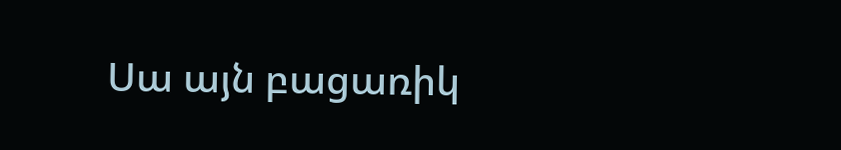Սա այն բացառիկ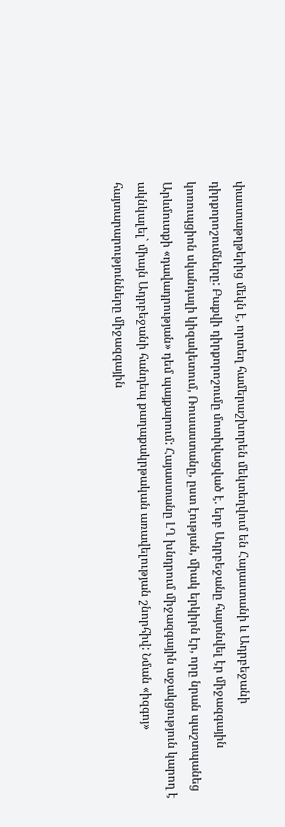փաստաթղթերից մեկն է, որտեղ համերաշխորեն մեկտեղվում են Հայաստանի և Ադրբեջանի դիրքորոշումները: Բաքվի դիրքորոշումը մոտիվացված է. երբ Ադրբեջանը հայտնվել էր միջազգային կոռուպցիոն սկանդալի կիզակետում, Ռուսաստանը, ըստ էության, միակ երկիրն էր, որը նրան պաշտպանեց Արևմուտքի «դավադրության» դեմ պայքարում: Հայաստանը ԼՂ խնդրում միջազգային աջակցություն կարող է ակնկալել` միայն Ադրբեջանի հանդեպ քաղաքակրթական առավելության շնորհիվ: Նման «իզգոյ» հայտարարությունները միջազգային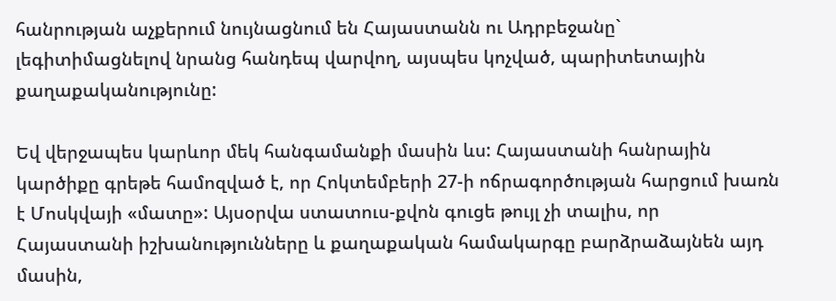հանրության աչքերում նույնացնում են Հայաստանն ու Ադրբեջանը` լեգիտիմացնելով նրանց հանդեպ վարվող, այսպես կոչված, պարիտետային քաղաքականությունը:

Եվ վերջապես կարևոր մեկ հանգամանքի մասին ևս: Հայաստանի հանրային կարծիքը գրեթե համոզված է, որ Հոկտեմբերի 27-ի ոճրագործության հարցում խառն է Մոսկվայի «մատը»: Այսօրվա ստատուս-քվոն գուցե թույլ չի տալիս, որ Հայաստանի իշխանությունները և քաղաքական համակարգը բարձրաձայնեն այդ մասին,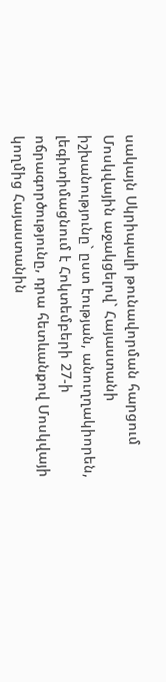սակայն Սկրիպալի թունավորման հարցում Մոսկվային աջակցելով` Հայաստանի իշխանությունը` ըստ էության, անուղղակիորեն, լեգիտիմացնում է Հոկտեմբերի 27-ի ոճրագործությունը, դրա հետևանքով Մոսկվայի կողմից Հայաստանին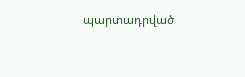պարտադրված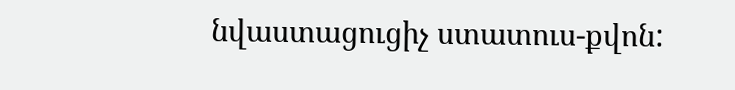նվաստացուցիչ ստատուս-քվոն: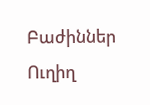Բաժիններ
Ուղիղ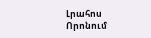Լրահոս
Որոնում